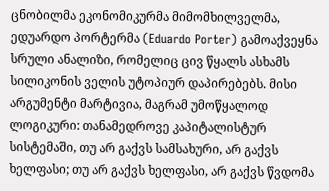ცნობილმა ეკონომიკურმა მიმომხილველმა, ედუარდო პორტერმა (Eduardo Porter) გამოაქვეყნა სრული ანალიზი, რომელიც ცივ წყალს ასხამს სილიკონის ველის უტოპიურ დაპირებებს. მისი არგუმენტი მარტივია, მაგრამ უმოწყალოდ ლოგიკური: თანამედროვე კაპიტალისტურ სისტემაში, თუ არ გაქვს სამსახური, არ გაქვს ხელფასი; თუ არ გაქვს ხელფასი, არ გაქვს წვდომა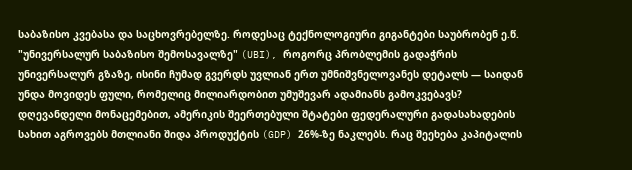საბაზისო კვებასა და საცხოვრებელზე. როდესაც ტექნოლოგიური გიგანტები საუბრობენ ე.წ. "უნივერსალურ საბაზისო შემოსავალზე" (UBI), როგორც პრობლემის გადაჭრის უნივერსალურ გზაზე, ისინი ჩუმად გვერდს უვლიან ერთ უმნიშვნელოვანეს დეტალს — საიდან უნდა მოვიდეს ფული, რომელიც მილიარდობით უმუშევარ ადამიანს გამოკვებავს?
დღევანდელი მონაცემებით, ამერიკის შეერთებული შტატები ფედერალური გადასახადების სახით აგროვებს მთლიანი შიდა პროდუქტის (GDP) 26%-ზე ნაკლებს. რაც შეეხება კაპიტალის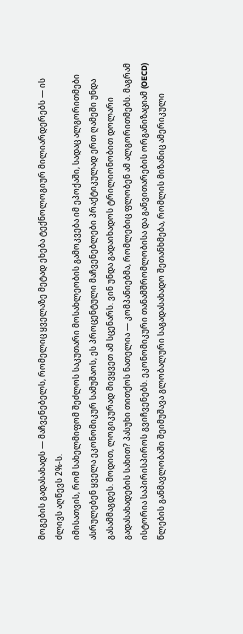მოგების გადასახადს — მაჩვენებელს, რომელიც ყველაზე მეტად ეხება ტექნოლოგიურ მილიარდერებს — ის ძლივს აღწევს 2%-ს.
იმისათვის, რომ სახელმიფომ შეძლოს საკუთარი მოსახლეობის გამოკვება იმ ეპოქაში, სადაც ალგორითმები ასრულებენ ყველა ეკონომიკურ სამუშაოს, ეს პროცენტული მაჩვენებლები პრაქტიკულად ერთ ღამეში უნდა გასამმაგდეს. მოდით, ლოგიკურად მივყვეთ ამ სცენარს. ვინ უნდა გადაიხადოს ტრილიონობით დოლარი გადასახადების სახით? პასუხი თითქოს ნათელია — კომპანიებმა, რომლებიც ფლობენ ამ ალგორითმებს. მაგრამ ისტორია საპირისპიროს გვიჩვენებს. ეკონომიკური თანამშრომლობისა და განვითარების ორგანიზაციამ (OECD) წლების განმავლობაში შეიმუშავა გლობალური საგადასახადო შეთანხმება, რომლის მიზანიც ამერიკული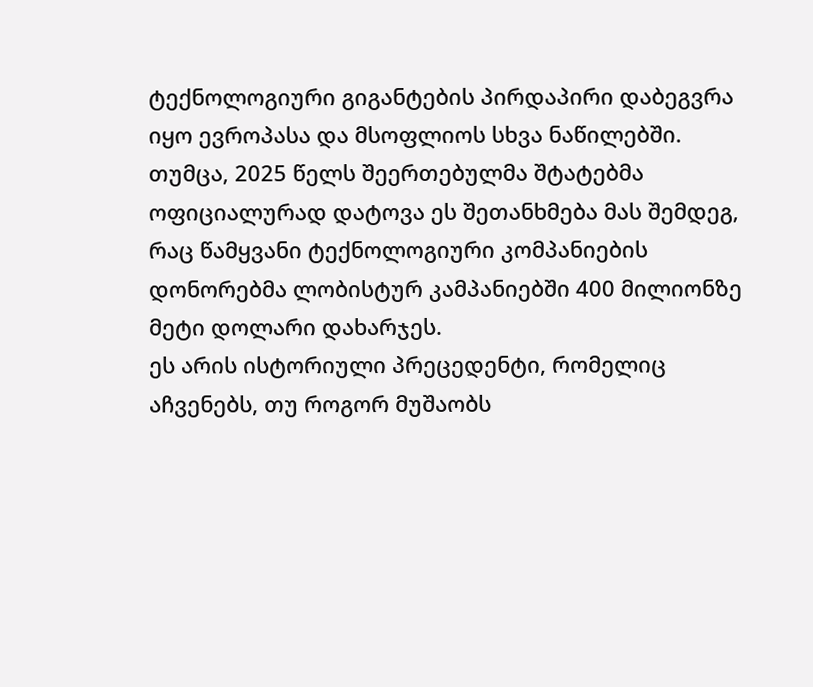ტექნოლოგიური გიგანტების პირდაპირი დაბეგვრა იყო ევროპასა და მსოფლიოს სხვა ნაწილებში. თუმცა, 2025 წელს შეერთებულმა შტატებმა ოფიციალურად დატოვა ეს შეთანხმება მას შემდეგ, რაც წამყვანი ტექნოლოგიური კომპანიების დონორებმა ლობისტურ კამპანიებში 400 მილიონზე მეტი დოლარი დახარჯეს.
ეს არის ისტორიული პრეცედენტი, რომელიც აჩვენებს, თუ როგორ მუშაობს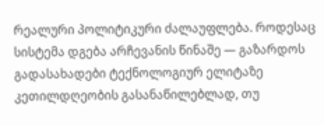რეალური პოლიტიკური ძალაუფლება. როდესაც სისტემა დგება არჩევანის წინაშე — გაზარდოს გადასახადები ტექნოლოგიურ ელიტაზე კეთილდღეობის გასანაწილებლად, თუ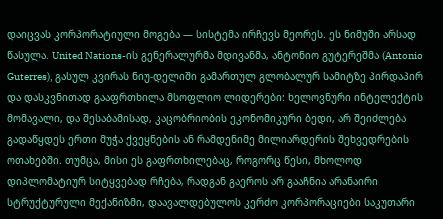დაიცვას კორპორატიული მოგება — სისტემა ირჩევს მეორეს. ეს ნიმუში არსად წასულა. United Nations-ის გენერალურმა მდივანმა, ანტონიო გუტერეშმა (Antonio Guterres), გასულ კვირას ნიუ-დელიში გამართულ გლობალურ სამიტზე პირდაპირ და დასკვნითად გააფრთხილა მსოფლიო ლიდერები: ხელოვნური ინტელექტის მომავალი, და შესაბამისად, კაცობრიობის ეკონომიკური ბედი, არ შეიძლება გადაწყდეს ერთი მუჭა ქვეყნების ან რამდენიმე მილიარდერის შეხვედრების ოთახებში. თუმცა, მისი ეს გაფრთხილებაც, როგორც წესი, მხოლოდ დიპლომატიურ სიტყვებად რჩება, რადგან გაეროს არ გააჩნია არანაირი სტრუქტურული მექანიზმი, დაავალდებულოს კერძო კორპორაციები საკუთარი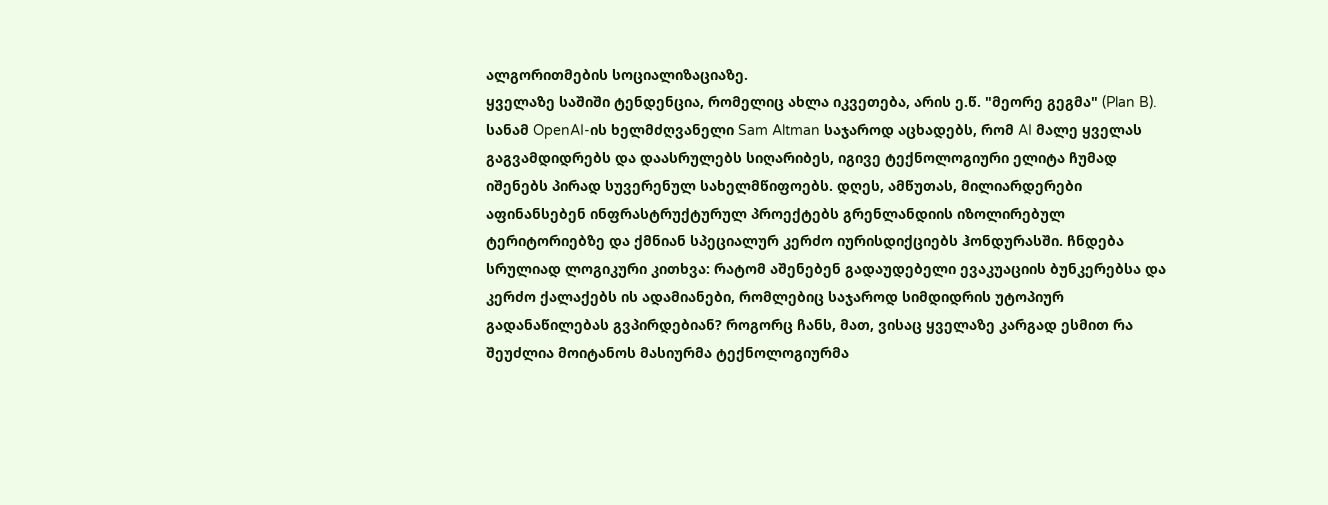ალგორითმების სოციალიზაციაზე.
ყველაზე საშიში ტენდენცია, რომელიც ახლა იკვეთება, არის ე.წ. "მეორე გეგმა" (Plan B). სანამ OpenAI-ის ხელმძღვანელი Sam Altman საჯაროდ აცხადებს, რომ AI მალე ყველას გაგვამდიდრებს და დაასრულებს სიღარიბეს, იგივე ტექნოლოგიური ელიტა ჩუმად იშენებს პირად სუვერენულ სახელმწიფოებს. დღეს, ამწუთას, მილიარდერები აფინანსებენ ინფრასტრუქტურულ პროექტებს გრენლანდიის იზოლირებულ ტერიტორიებზე და ქმნიან სპეციალურ კერძო იურისდიქციებს ჰონდურასში. ჩნდება სრულიად ლოგიკური კითხვა: რატომ აშენებენ გადაუდებელი ევაკუაციის ბუნკერებსა და კერძო ქალაქებს ის ადამიანები, რომლებიც საჯაროდ სიმდიდრის უტოპიურ გადანაწილებას გვპირდებიან? როგორც ჩანს, მათ, ვისაც ყველაზე კარგად ესმით რა შეუძლია მოიტანოს მასიურმა ტექნოლოგიურმა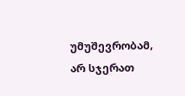უმუშევრობამ, არ სჯერათ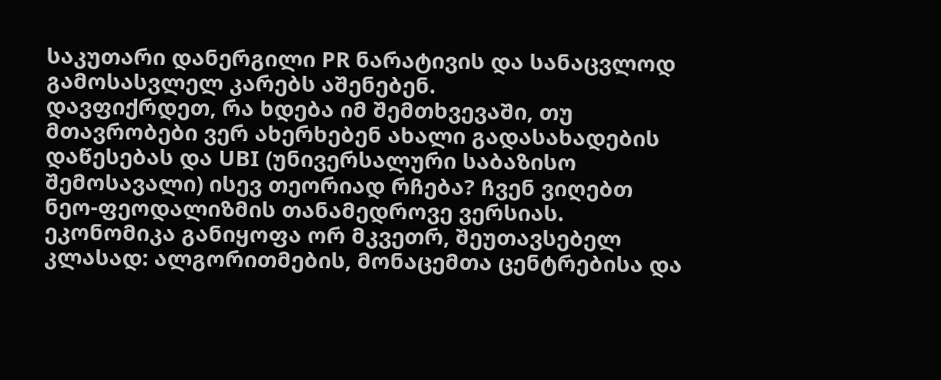საკუთარი დანერგილი PR ნარატივის და სანაცვლოდ გამოსასვლელ კარებს აშენებენ.
დავფიქრდეთ, რა ხდება იმ შემთხვევაში, თუ მთავრობები ვერ ახერხებენ ახალი გადასახადების დაწესებას და UBI (უნივერსალური საბაზისო შემოსავალი) ისევ თეორიად რჩება? ჩვენ ვიღებთ ნეო-ფეოდალიზმის თანამედროვე ვერსიას. ეკონომიკა განიყოფა ორ მკვეთრ, შეუთავსებელ კლასად: ალგორითმების, მონაცემთა ცენტრებისა და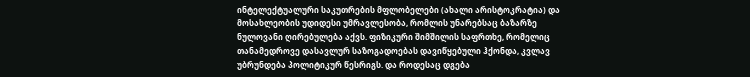ინტელექტუალური საკუთრების მფლობელები (ახალი არისტოკრატია) და მოსახლეობის უდიდესი უმრავლესობა, რომლის უნარებსაც ბაზარზე ნულოვანი ღირებულება აქვს. ფიზიკური შიმშილის საფრთხე, რომელიც თანამედროვე დასავლურ საზოგადოებას დავიწყებული ჰქონდა, კვლავ უბრუნდება პოლიტიკურ წესრიგს. და როდესაც დგება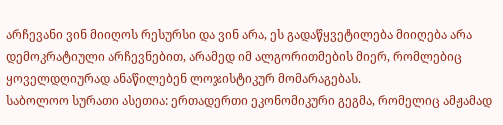არჩევანი ვინ მიიღოს რესურსი და ვინ არა, ეს გადაწყვეტილება მიიღება არა დემოკრატიული არჩევნებით, არამედ იმ ალგორითმების მიერ, რომლებიც ყოველდღიურად ანაწილებენ ლოჯისტიკურ მომარაგებას.
საბოლოო სურათი ასეთია: ერთადერთი ეკონომიკური გეგმა, რომელიც ამჟამად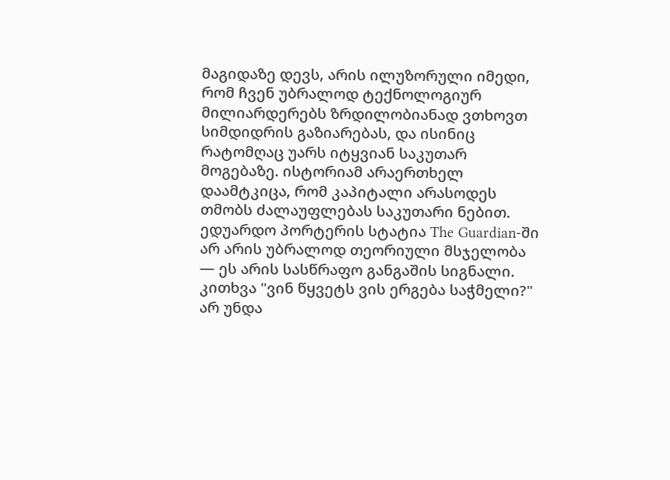მაგიდაზე დევს, არის ილუზორული იმედი, რომ ჩვენ უბრალოდ ტექნოლოგიურ მილიარდერებს ზრდილობიანად ვთხოვთ სიმდიდრის გაზიარებას, და ისინიც რატომღაც უარს იტყვიან საკუთარ მოგებაზე. ისტორიამ არაერთხელ დაამტკიცა, რომ კაპიტალი არასოდეს თმობს ძალაუფლებას საკუთარი ნებით. ედუარდო პორტერის სტატია The Guardian-ში არ არის უბრალოდ თეორიული მსჯელობა — ეს არის სასწრაფო განგაშის სიგნალი. კითხვა "ვინ წყვეტს ვის ერგება საჭმელი?" არ უნდა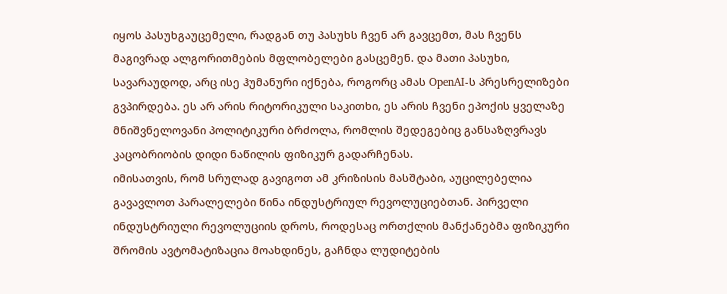იყოს პასუხგაუცემელი, რადგან თუ პასუხს ჩვენ არ გავცემთ, მას ჩვენს მაგივრად ალგორითმების მფლობელები გასცემენ. და მათი პასუხი, სავარაუდოდ, არც ისე ჰუმანური იქნება, როგორც ამას OpenAI-ს პრესრელიზები გვპირდება. ეს არ არის რიტორიკული საკითხი, ეს არის ჩვენი ეპოქის ყველაზე მნიშვნელოვანი პოლიტიკური ბრძოლა, რომლის შედეგებიც განსაზღვრავს კაცობრიობის დიდი ნაწილის ფიზიკურ გადარჩენას.
იმისათვის, რომ სრულად გავიგოთ ამ კრიზისის მასშტაბი, აუცილებელია გავავლოთ პარალელები წინა ინდუსტრიულ რევოლუციებთან. პირველი ინდუსტრიული რევოლუციის დროს, როდესაც ორთქლის მანქანებმა ფიზიკური შრომის ავტომატიზაცია მოახდინეს, გაჩნდა ლუდიტების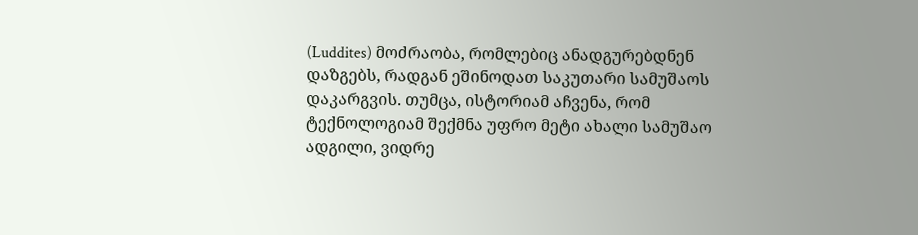(Luddites) მოძრაობა, რომლებიც ანადგურებდნენ დაზგებს, რადგან ეშინოდათ საკუთარი სამუშაოს დაკარგვის. თუმცა, ისტორიამ აჩვენა, რომ ტექნოლოგიამ შექმნა უფრო მეტი ახალი სამუშაო ადგილი, ვიდრე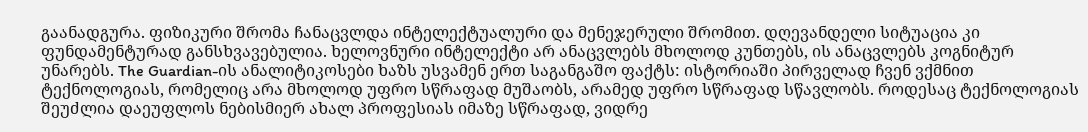გაანადგურა. ფიზიკური შრომა ჩანაცვლდა ინტელექტუალური და მენეჯერული შრომით. დღევანდელი სიტუაცია კი ფუნდამენტურად განსხვავებულია. ხელოვნური ინტელექტი არ ანაცვლებს მხოლოდ კუნთებს, ის ანაცვლებს კოგნიტურ უნარებს. The Guardian-ის ანალიტიკოსები ხაზს უსვამენ ერთ საგანგაშო ფაქტს: ისტორიაში პირველად ჩვენ ვქმნით ტექნოლოგიას, რომელიც არა მხოლოდ უფრო სწრაფად მუშაობს, არამედ უფრო სწრაფად სწავლობს. როდესაც ტექნოლოგიას შეუძლია დაეუფლოს ნებისმიერ ახალ პროფესიას იმაზე სწრაფად, ვიდრე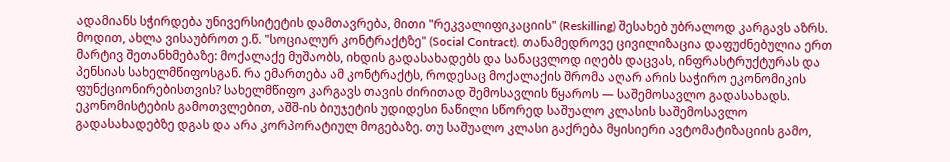ადამიანს სჭირდება უნივერსიტეტის დამთავრება, მითი "რეკვალიფიკაციის" (Reskilling) შესახებ უბრალოდ კარგავს აზრს.
მოდით, ახლა ვისაუბროთ ე.წ. "სოციალურ კონტრაქტზე" (Social Contract). თანამედროვე ცივილიზაცია დაფუძნებულია ერთ მარტივ შეთანხმებაზე: მოქალაქე მუშაობს, იხდის გადასახადებს და სანაცვლოდ იღებს დაცვას, ინფრასტრუქტურას და პენსიას სახელმწიფოსგან. რა ემართება ამ კონტრაქტს, როდესაც მოქალაქის შრომა აღარ არის საჭირო ეკონომიკის ფუნქციონირებისთვის? სახელმწიფო კარგავს თავის ძირითად შემოსავლის წყაროს — საშემოსავლო გადასახადს. ეკონომისტების გამოთვლებით, აშშ-ის ბიუჯეტის უდიდესი ნაწილი სწორედ საშუალო კლასის საშემოსავლო გადასახადებზე დგას და არა კორპორატიულ მოგებაზე. თუ საშუალო კლასი გაქრება მყისიერი ავტომატიზაციის გამო,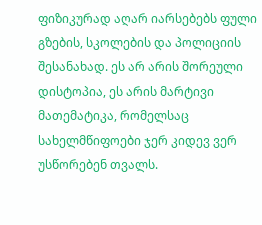ფიზიკურად აღარ იარსებებს ფული გზების, სკოლების და პოლიციის შესანახად. ეს არ არის შორეული დისტოპია, ეს არის მარტივი მათემატიკა, რომელსაც სახელმწიფოები ჯერ კიდევ ვერ უსწორებენ თვალს.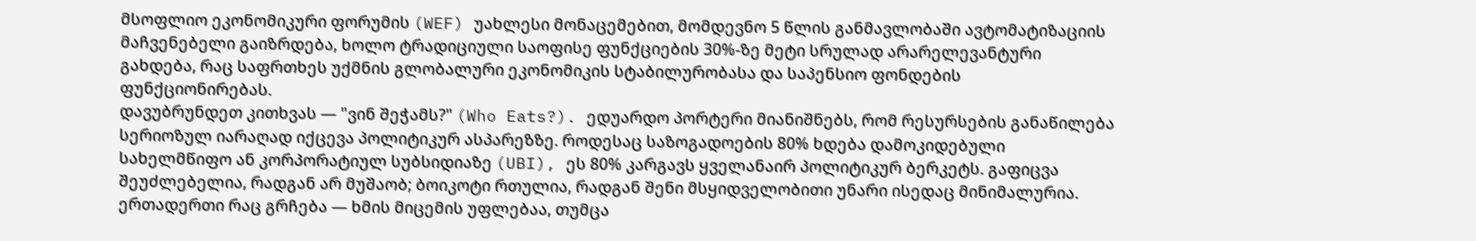მსოფლიო ეკონომიკური ფორუმის (WEF) უახლესი მონაცემებით, მომდევნო 5 წლის განმავლობაში ავტომატიზაციის მაჩვენებელი გაიზრდება, ხოლო ტრადიციული საოფისე ფუნქციების 30%-ზე მეტი სრულად არარელევანტური გახდება, რაც საფრთხეს უქმნის გლობალური ეკონომიკის სტაბილურობასა და საპენსიო ფონდების ფუნქციონირებას.
დავუბრუნდეთ კითხვას — "ვინ შეჭამს?" (Who Eats?). ედუარდო პორტერი მიანიშნებს, რომ რესურსების განაწილება სერიოზულ იარაღად იქცევა პოლიტიკურ ასპარეზზე. როდესაც საზოგადოების 80% ხდება დამოკიდებული სახელმწიფო ან კორპორატიულ სუბსიდიაზე (UBI), ეს 80% კარგავს ყველანაირ პოლიტიკურ ბერკეტს. გაფიცვა შეუძლებელია, რადგან არ მუშაობ; ბოიკოტი რთულია, რადგან შენი მსყიდველობითი უნარი ისედაც მინიმალურია. ერთადერთი რაც გრჩება — ხმის მიცემის უფლებაა, თუმცა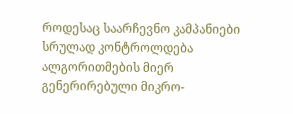როდესაც საარჩევნო კამპანიები სრულად კონტროლდება ალგორითმების მიერ გენერირებული მიკრო-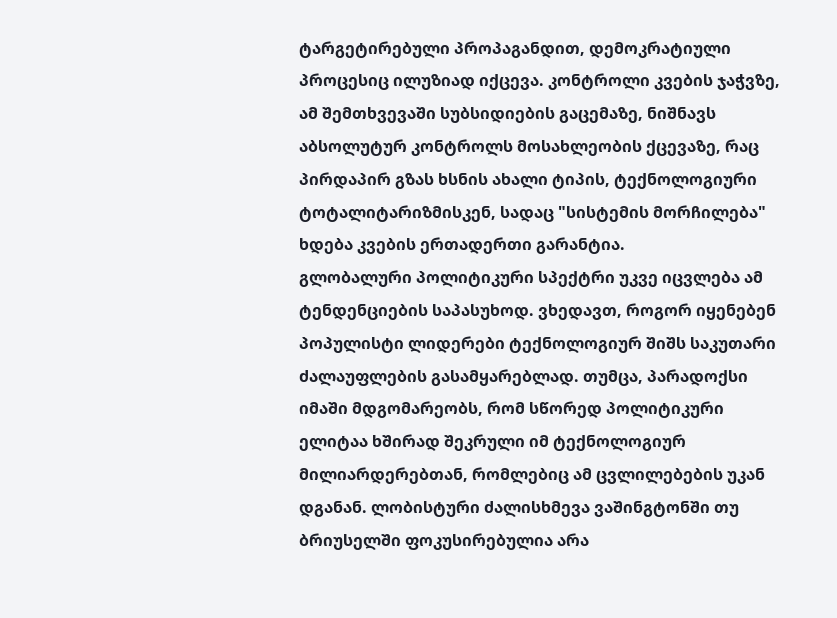ტარგეტირებული პროპაგანდით, დემოკრატიული პროცესიც ილუზიად იქცევა. კონტროლი კვების ჯაჭვზე, ამ შემთხვევაში სუბსიდიების გაცემაზე, ნიშნავს აბსოლუტურ კონტროლს მოსახლეობის ქცევაზე, რაც პირდაპირ გზას ხსნის ახალი ტიპის, ტექნოლოგიური ტოტალიტარიზმისკენ, სადაც "სისტემის მორჩილება" ხდება კვების ერთადერთი გარანტია.
გლობალური პოლიტიკური სპექტრი უკვე იცვლება ამ ტენდენციების საპასუხოდ. ვხედავთ, როგორ იყენებენ პოპულისტი ლიდერები ტექნოლოგიურ შიშს საკუთარი ძალაუფლების გასამყარებლად. თუმცა, პარადოქსი იმაში მდგომარეობს, რომ სწორედ პოლიტიკური ელიტაა ხშირად შეკრული იმ ტექნოლოგიურ მილიარდერებთან, რომლებიც ამ ცვლილებების უკან დგანან. ლობისტური ძალისხმევა ვაშინგტონში თუ ბრიუსელში ფოკუსირებულია არა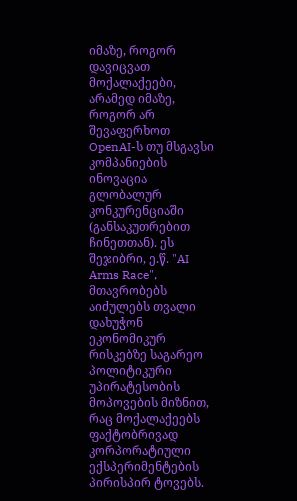იმაზე, როგორ დავიცვათ მოქალაქეები, არამედ იმაზე, როგორ არ შევაფერხოთ OpenAI-ს თუ მსგავსი კომპანიების ინოვაცია გლობალურ კონკურენციაში (განსაკუთრებით ჩინეთთან). ეს შეჯიბრი, ე.წ. "AI Arms Race", მთავრობებს აიძულებს თვალი დახუჭონ ეკონომიკურ რისკებზე საგარეო პოლიტიკური უპირატესობის მოპოვების მიზნით, რაც მოქალაქეებს ფაქტობრივად კორპორატიული ექსპერიმენტების პირისპირ ტოვებს.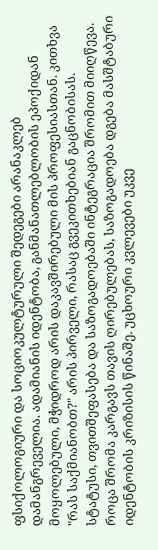ფსიქოლოგიური და სოციოკულტურული შედეგები არანაკლებ დამანგრეველია. ადამიანის იდენტობა, განმანათლებლობის ეპოქიდან მოყოლებული, მჭიდროდ არის დაკავშირებული მის პროფესიასთან. კითხვა "რას საქმიანობთ?" არის პირველი, რასაც გვეკითხებიან გაცნობისას. სტატუსი, თვითშეფასება და საზოგადოებაში ინტეგრაცია შრომით მიიღწევა. როცა შრომა კარგავს თავის ღირებულებას, საზოგადოება დგება მასშტაბური იდენტობის კრიზისის წინაშე. უცხოური კვლევები უკვე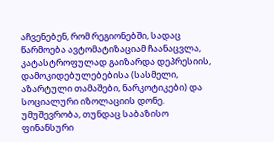აჩვენებენ, რომ რეგიონებში, სადაც წარმოება ავტომატიზაციამ ჩაანაცვლა, კატასტროფულად გაიზარდა დეპრესიის, დამოკიდებულებებისა (სასმელი, აზარტული თამაშები, ნარკოტიკები) და სოციალური იზოლაციის დონე. უმუშევრობა, თუნდაც საბაზისო ფინანსური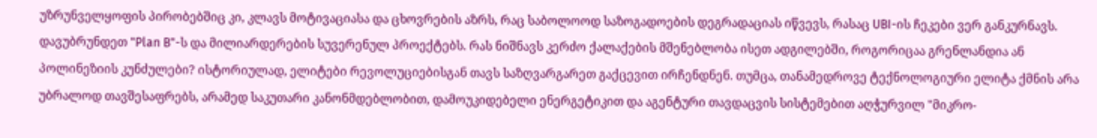უზრუნველყოფის პირობებშიც კი, კლავს მოტივაციასა და ცხოვრების აზრს, რაც საბოლოოდ საზოგადოების დეგრადაციას იწვევს, რასაც UBI-ის ჩეკები ვერ განკურნავს.
დავუბრუნდეთ "Plan B"-ს და მილიარდერების სუვერენულ პროექტებს. რას ნიშნავს კერძო ქალაქების მშენებლობა ისეთ ადგილებში, როგორიცაა გრენლანდია ან პოლინეზიის კუნძულები? ისტორიულად, ელიტები რევოლუციებისგან თავს საზღვარგარეთ გაქცევით ირჩენდნენ. თუმცა, თანამედროვე ტექნოლოგიური ელიტა ქმნის არა უბრალოდ თავშესაფრებს, არამედ საკუთარი კანონმდებლობით, დამოუკიდებელი ენერგეტიკით და აგენტური თავდაცვის სისტემებით აღჭურვილ "მიკრო-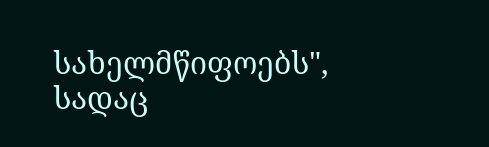სახელმწიფოებს", სადაც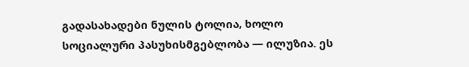გადასახადები ნულის ტოლია, ხოლო სოციალური პასუხისმგებლობა — ილუზია. ეს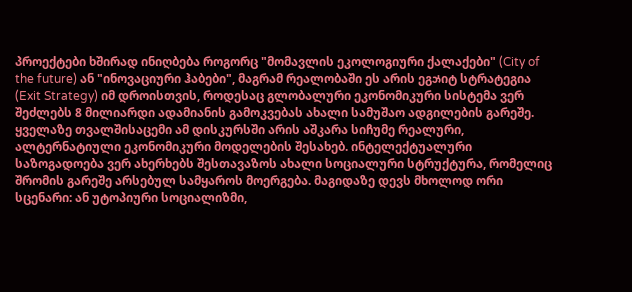პროექტები ხშირად ინიღბება როგორც "მომავლის ეკოლოგიური ქალაქები" (City of the future) ან "ინოვაციური ჰაბები", მაგრამ რეალობაში ეს არის ეგઝიტ სტრატეგია (Exit Strategy) იმ დროისთვის, როდესაც გლობალური ეკონომიკური სისტემა ვერ შეძლებს 8 მილიარდი ადამიანის გამოკვებას ახალი სამუშაო ადგილების გარეშე.
ყველაზე თვალშისაცემი ამ დისკურსში არის აშკარა სიჩუმე რეალური, ალტერნატიული ეკონომიკური მოდელების შესახებ. ინტელექტუალური საზოგადოება ვერ ახერხებს შესთავაზოს ახალი სოციალური სტრუქტურა, რომელიც შრომის გარეშე არსებულ სამყაროს მოერგება. მაგიდაზე დევს მხოლოდ ორი სცენარი: ან უტოპიური სოციალიზმი,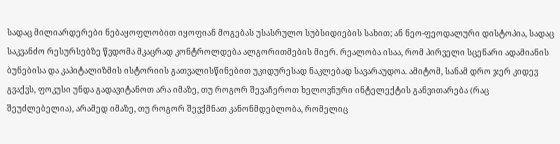სადაც მილიარდერები ნებაყოფლობით იყოფიან მოგებას უსასრულო სუბსიდიების სახით; ან ნეო-ფეოდალური დისტოპია, სადაც საკვანძო რესურსებზე წვდომა მკაცრად კონტროლდება ალგორითმების მიერ. რეალობა ისაა, რომ პირველი სცენარი ადამიანის ბუნებისა და კაპიტალიზმის ისტორიის გათვალისწინებით უკიდურესად ნაკლებად სავარაუდოა. ამიტომ, სანამ დრო ჯერ კიდევ გვაქვს, ფოკუსი უნდა გადავიტანოთ არა იმაზე, თუ როგორ შევაჩეროთ ხელოვნური ინტელექტის განვითარება (რაც შეუძლებელია), არამედ იმაზე, თუ როგორ შევქმნათ კანონმდებლობა, რომელიც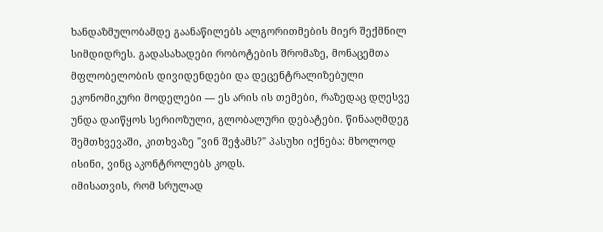ხანდაზმულობამდე გაანაწილებს ალგორითმების მიერ შექმნილ სიმდიდრეს. გადასახადები რობოტების შრომაზე, მონაცემთა მფლობელობის დივიდენდები და დეცენტრალიზებული ეკონომიკური მოდელები — ეს არის ის თემები, რაზედაც დღესვე უნდა დაიწყოს სერიოზული, გლობალური დებატები. წინააღმდეგ შემთხვევაში, კითხვაზე "ვინ შეჭამს?" პასუხი იქნება: მხოლოდ ისინი, ვინც აკონტროლებს კოდს.
იმისათვის, რომ სრულად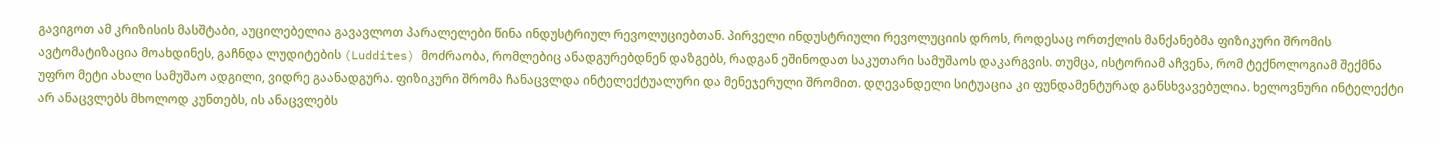გავიგოთ ამ კრიზისის მასშტაბი, აუცილებელია გავავლოთ პარალელები წინა ინდუსტრიულ რევოლუციებთან. პირველი ინდუსტრიული რევოლუციის დროს, როდესაც ორთქლის მანქანებმა ფიზიკური შრომის ავტომატიზაცია მოახდინეს, გაჩნდა ლუდიტების (Luddites) მოძრაობა, რომლებიც ანადგურებდნენ დაზგებს, რადგან ეშინოდათ საკუთარი სამუშაოს დაკარგვის. თუმცა, ისტორიამ აჩვენა, რომ ტექნოლოგიამ შექმნა უფრო მეტი ახალი სამუშაო ადგილი, ვიდრე გაანადგურა. ფიზიკური შრომა ჩანაცვლდა ინტელექტუალური და მენეჯერული შრომით. დღევანდელი სიტუაცია კი ფუნდამენტურად განსხვავებულია. ხელოვნური ინტელექტი არ ანაცვლებს მხოლოდ კუნთებს, ის ანაცვლებს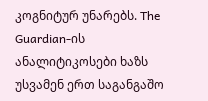კოგნიტურ უნარებს. The Guardian-ის ანალიტიკოსები ხაზს უსვამენ ერთ საგანგაშო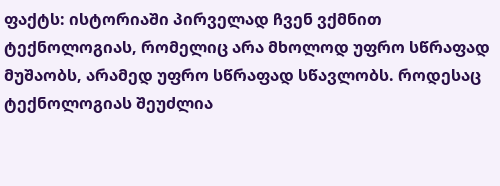ფაქტს: ისტორიაში პირველად ჩვენ ვქმნით ტექნოლოგიას, რომელიც არა მხოლოდ უფრო სწრაფად მუშაობს, არამედ უფრო სწრაფად სწავლობს. როდესაც ტექნოლოგიას შეუძლია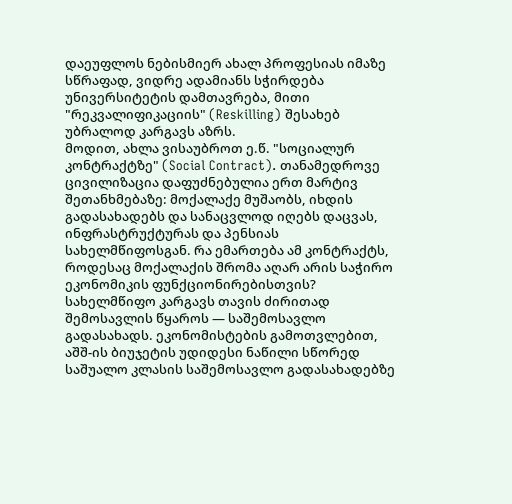დაეუფლოს ნებისმიერ ახალ პროფესიას იმაზე სწრაფად, ვიდრე ადამიანს სჭირდება უნივერსიტეტის დამთავრება, მითი "რეკვალიფიკაციის" (Reskilling) შესახებ უბრალოდ კარგავს აზრს.
მოდით, ახლა ვისაუბროთ ე.წ. "სოციალურ კონტრაქტზე" (Social Contract). თანამედროვე ცივილიზაცია დაფუძნებულია ერთ მარტივ შეთანხმებაზე: მოქალაქე მუშაობს, იხდის გადასახადებს და სანაცვლოდ იღებს დაცვას, ინფრასტრუქტურას და პენსიას სახელმწიფოსგან. რა ემართება ამ კონტრაქტს, როდესაც მოქალაქის შრომა აღარ არის საჭირო ეკონომიკის ფუნქციონირებისთვის? სახელმწიფო კარგავს თავის ძირითად შემოსავლის წყაროს — საშემოსავლო გადასახადს. ეკონომისტების გამოთვლებით, აშშ-ის ბიუჯეტის უდიდესი ნაწილი სწორედ საშუალო კლასის საშემოსავლო გადასახადებზე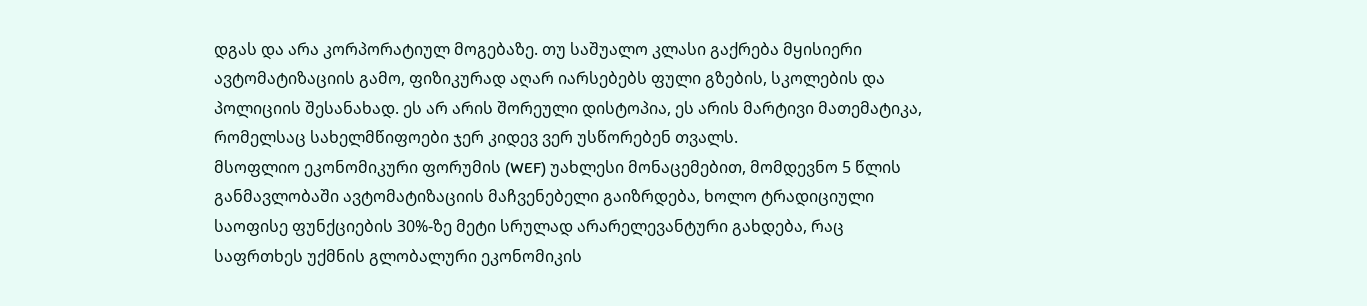დგას და არა კორპორატიულ მოგებაზე. თუ საშუალო კლასი გაქრება მყისიერი ავტომატიზაციის გამო, ფიზიკურად აღარ იარსებებს ფული გზების, სკოლების და პოლიციის შესანახად. ეს არ არის შორეული დისტოპია, ეს არის მარტივი მათემატიკა, რომელსაც სახელმწიფოები ჯერ კიდევ ვერ უსწორებენ თვალს.
მსოფლიო ეკონომიკური ფორუმის (WEF) უახლესი მონაცემებით, მომდევნო 5 წლის განმავლობაში ავტომატიზაციის მაჩვენებელი გაიზრდება, ხოლო ტრადიციული საოფისე ფუნქციების 30%-ზე მეტი სრულად არარელევანტური გახდება, რაც საფრთხეს უქმნის გლობალური ეკონომიკის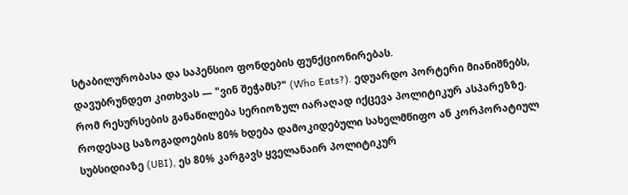სტაბილურობასა და საპენსიო ფონდების ფუნქციონირებას.
დავუბრუნდეთ კითხვას — "ვინ შეჭამს?" (Who Eats?). ედუარდო პორტერი მიანიშნებს, რომ რესურსების განაწილება სერიოზულ იარაღად იქცევა პოლიტიკურ ასპარეზზე. როდესაც საზოგადოების 80% ხდება დამოკიდებული სახელმწიფო ან კორპორატიულ სუბსიდიაზე (UBI), ეს 80% კარგავს ყველანაირ პოლიტიკურ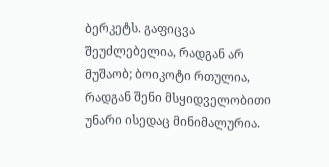ბერკეტს. გაფიცვა შეუძლებელია, რადგან არ მუშაობ; ბოიკოტი რთულია, რადგან შენი მსყიდველობითი უნარი ისედაც მინიმალურია.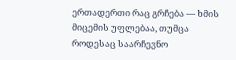ერთადერთი რაც გრჩება — ხმის მიცემის უფლებაა, თუმცა როდესაც საარჩევნო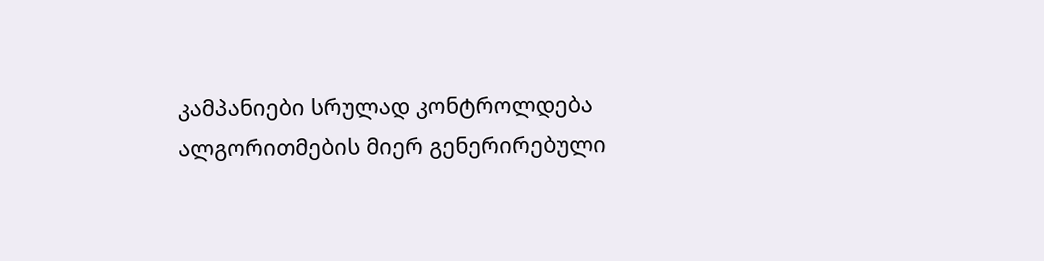კამპანიები სრულად კონტროლდება ალგორითმების მიერ გენერირებული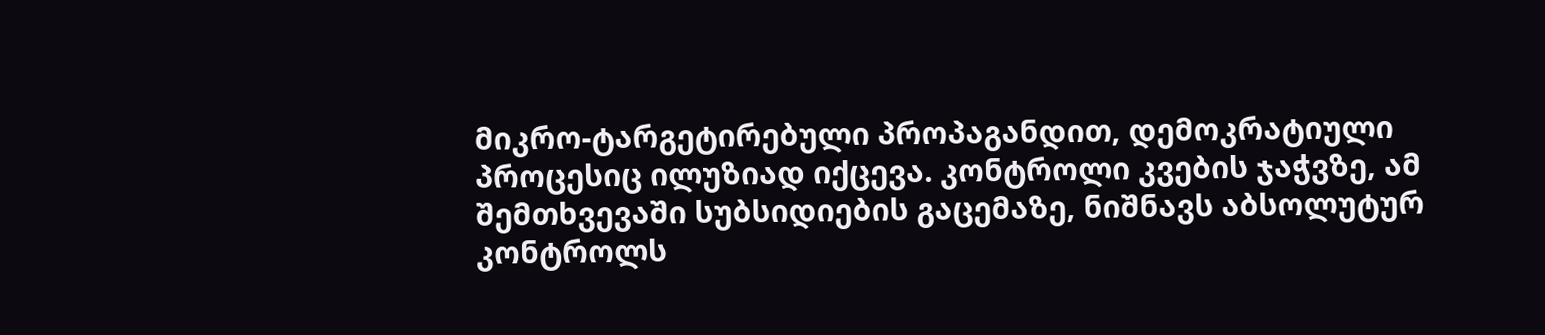მიკრო-ტარგეტირებული პროპაგანდით, დემოკრატიული პროცესიც ილუზიად იქცევა. კონტროლი კვების ჯაჭვზე, ამ შემთხვევაში სუბსიდიების გაცემაზე, ნიშნავს აბსოლუტურ კონტროლს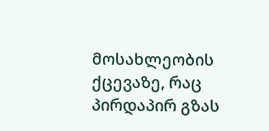მოსახლეობის ქცევაზე, რაც პირდაპირ გზას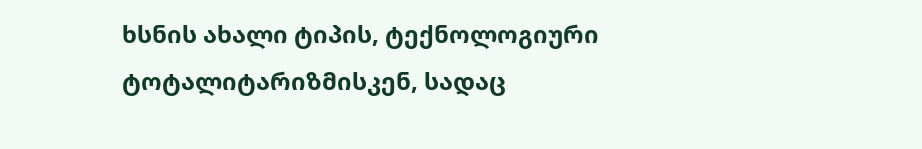ხსნის ახალი ტიპის, ტექნოლოგიური ტოტალიტარიზმისკენ, სადაც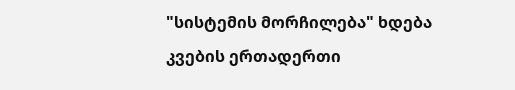"სისტემის მორჩილება" ხდება კვების ერთადერთი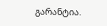გარანტია.